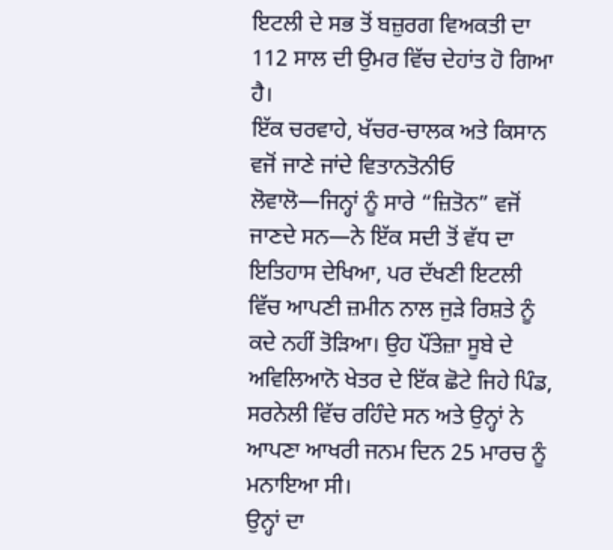ਇਟਲੀ ਦੇ ਸਭ ਤੋਂ ਬਜ਼ੁਰਗ ਵਿਅਕਤੀ ਦਾ 112 ਸਾਲ ਦੀ ਉਮਰ ਵਿੱਚ ਦੇਹਾਂਤ ਹੋ ਗਿਆ ਹੈ।
ਇੱਕ ਚਰਵਾਹੇ, ਖੱਚਰ-ਚਾਲਕ ਅਤੇ ਕਿਸਾਨ ਵਜੋਂ ਜਾਣੇ ਜਾਂਦੇ ਵਿਤਾਨਤੋਨੀਓ ਲੋਵਾਲੋ—ਜਿਨ੍ਹਾਂ ਨੂੰ ਸਾਰੇ “ਜ਼ਿਤੋਨ” ਵਜੋਂ ਜਾਣਦੇ ਸਨ—ਨੇ ਇੱਕ ਸਦੀ ਤੋਂ ਵੱਧ ਦਾ ਇਤਿਹਾਸ ਦੇਖਿਆ, ਪਰ ਦੱਖਣੀ ਇਟਲੀ ਵਿੱਚ ਆਪਣੀ ਜ਼ਮੀਨ ਨਾਲ ਜੁੜੇ ਰਿਸ਼ਤੇ ਨੂੰ ਕਦੇ ਨਹੀਂ ਤੋੜਿਆ। ਉਹ ਪੌਂਤੇਜ਼ਾ ਸੂਬੇ ਦੇ ਅਵਿਲਿਆਨੋ ਖੇਤਰ ਦੇ ਇੱਕ ਛੋਟੇ ਜਿਹੇ ਪਿੰਡ, ਸਰਨੇਲੀ ਵਿੱਚ ਰਹਿੰਦੇ ਸਨ ਅਤੇ ਉਨ੍ਹਾਂ ਨੇ ਆਪਣਾ ਆਖਰੀ ਜਨਮ ਦਿਨ 25 ਮਾਰਚ ਨੂੰ ਮਨਾਇਆ ਸੀ।
ਉਨ੍ਹਾਂ ਦਾ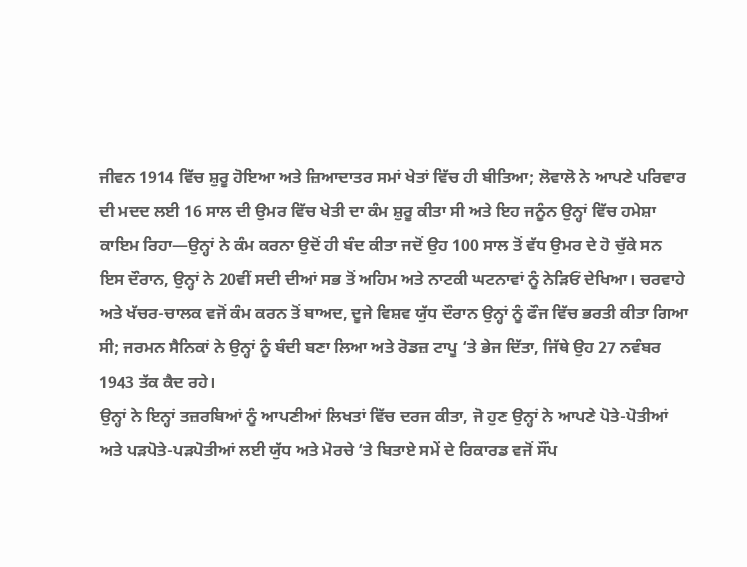ਜੀਵਨ 1914 ਵਿੱਚ ਸ਼ੁਰੂ ਹੋਇਆ ਅਤੇ ਜ਼ਿਆਦਾਤਰ ਸਮਾਂ ਖੇਤਾਂ ਵਿੱਚ ਹੀ ਬੀਤਿਆ; ਲੋਵਾਲੋ ਨੇ ਆਪਣੇ ਪਰਿਵਾਰ ਦੀ ਮਦਦ ਲਈ 16 ਸਾਲ ਦੀ ਉਮਰ ਵਿੱਚ ਖੇਤੀ ਦਾ ਕੰਮ ਸ਼ੁਰੂ ਕੀਤਾ ਸੀ ਅਤੇ ਇਹ ਜਨੂੰਨ ਉਨ੍ਹਾਂ ਵਿੱਚ ਹਮੇਸ਼ਾ ਕਾਇਮ ਰਿਹਾ—ਉਨ੍ਹਾਂ ਨੇ ਕੰਮ ਕਰਨਾ ਉਦੋਂ ਹੀ ਬੰਦ ਕੀਤਾ ਜਦੋਂ ਉਹ 100 ਸਾਲ ਤੋਂ ਵੱਧ ਉਮਰ ਦੇ ਹੋ ਚੁੱਕੇ ਸਨ
ਇਸ ਦੌਰਾਨ, ਉਨ੍ਹਾਂ ਨੇ 20ਵੀਂ ਸਦੀ ਦੀਆਂ ਸਭ ਤੋਂ ਅਹਿਮ ਅਤੇ ਨਾਟਕੀ ਘਟਨਾਵਾਂ ਨੂੰ ਨੇੜਿਓਂ ਦੇਖਿਆ। ਚਰਵਾਹੇ ਅਤੇ ਖੱਚਰ-ਚਾਲਕ ਵਜੋਂ ਕੰਮ ਕਰਨ ਤੋਂ ਬਾਅਦ, ਦੂਜੇ ਵਿਸ਼ਵ ਯੁੱਧ ਦੌਰਾਨ ਉਨ੍ਹਾਂ ਨੂੰ ਫੌਜ ਵਿੱਚ ਭਰਤੀ ਕੀਤਾ ਗਿਆ ਸੀ; ਜਰਮਨ ਸੈਨਿਕਾਂ ਨੇ ਉਨ੍ਹਾਂ ਨੂੰ ਬੰਦੀ ਬਣਾ ਲਿਆ ਅਤੇ ਰੋਡਜ਼ ਟਾਪੂ ‘ਤੇ ਭੇਜ ਦਿੱਤਾ, ਜਿੱਥੇ ਉਹ 27 ਨਵੰਬਰ 1943 ਤੱਕ ਕੈਦ ਰਹੇ।
ਉਨ੍ਹਾਂ ਨੇ ਇਨ੍ਹਾਂ ਤਜ਼ਰਬਿਆਂ ਨੂੰ ਆਪਣੀਆਂ ਲਿਖਤਾਂ ਵਿੱਚ ਦਰਜ ਕੀਤਾ, ਜੋ ਹੁਣ ਉਨ੍ਹਾਂ ਨੇ ਆਪਣੇ ਪੋਤੇ-ਪੋਤੀਆਂ ਅਤੇ ਪੜਪੋਤੇ-ਪੜਪੋਤੀਆਂ ਲਈ ਯੁੱਧ ਅਤੇ ਮੋਰਚੇ ‘ਤੇ ਬਿਤਾਏ ਸਮੇਂ ਦੇ ਰਿਕਾਰਡ ਵਜੋਂ ਸੌਂਪ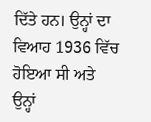ਦਿੱਤੇ ਹਨ। ਉਨ੍ਹਾਂ ਦਾ ਵਿਆਹ 1936 ਵਿੱਚ ਹੋਇਆ ਸੀ ਅਤੇ ਉਨ੍ਹਾਂ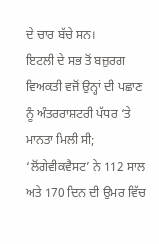ਦੇ ਚਾਰ ਬੱਚੇ ਸਨ।
ਇਟਲੀ ਦੇ ਸਭ ਤੋਂ ਬਜ਼ੁਰਗ ਵਿਅਕਤੀ ਵਜੋਂ ਉਨ੍ਹਾਂ ਦੀ ਪਛਾਣ ਨੂੰ ਅੰਤਰਰਾਸ਼ਟਰੀ ਪੱਧਰ ‘ਤੇ ਮਾਨਤਾ ਮਿਲੀ ਸੀ; ‘ਲੋਂਗੇਵੀਕਵੈਸਟ’ ਨੇ 112 ਸਾਲ ਅਤੇ 170 ਦਿਨ ਦੀ ਉਮਰ ਵਿੱਚ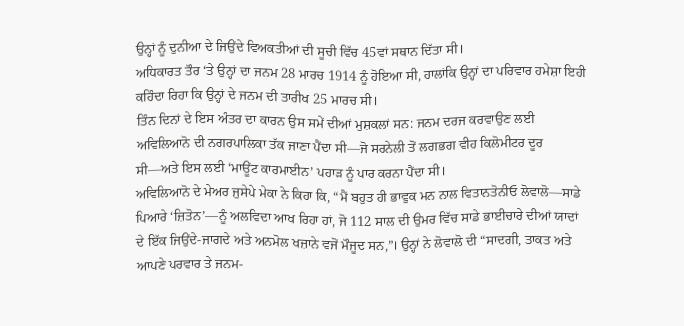ਉਨ੍ਹਾਂ ਨੂੰ ਦੁਨੀਆ ਦੇ ਜਿਉਂਦੇ ਵਿਅਕਤੀਆਂ ਦੀ ਸੂਚੀ ਵਿੱਚ 45ਵਾਂ ਸਥਾਨ ਦਿੱਤਾ ਸੀ।
ਅਧਿਕਾਰਤ ਤੌਰ ‘ਤੇ ਉਨ੍ਹਾਂ ਦਾ ਜਨਮ 28 ਮਾਰਚ 1914 ਨੂੰ ਹੋਇਆ ਸੀ, ਹਾਲਾਂਕਿ ਉਨ੍ਹਾਂ ਦਾ ਪਰਿਵਾਰ ਹਮੇਸ਼ਾ ਇਹੀ ਕਹਿੰਦਾ ਰਿਹਾ ਕਿ ਉਨ੍ਹਾਂ ਦੇ ਜਨਮ ਦੀ ਤਾਰੀਖ 25 ਮਾਰਚ ਸੀ।
ਤਿੰਨ ਦਿਨਾਂ ਦੇ ਇਸ ਅੰਤਰ ਦਾ ਕਾਰਨ ਉਸ ਸਮੇਂ ਦੀਆਂ ਮੁਸ਼ਕਲਾਂ ਸਨ: ਜਨਮ ਦਰਜ ਕਰਵਾਉਣ ਲਈ ਅਵਿਲਿਆਨੋ ਦੀ ਨਗਰਪਾਲਿਕਾ ਤੱਕ ਜਾਣਾ ਪੈਂਦਾ ਸੀ—ਜੋ ਸਰਨੇਲੀ ਤੋਂ ਲਗਭਗ ਵੀਹ ਕਿਲੋਮੀਟਰ ਦੂਰ ਸੀ—ਅਤੇ ਇਸ ਲਈ ‘ਮਾਊਂਟ ਕਾਰਮਾਈਨ’ ਪਹਾੜ ਨੂੰ ਪਾਰ ਕਰਨਾ ਪੈਂਦਾ ਸੀ।
ਅਵਿਲਿਆਨੋ ਦੇ ਮੇਅਰ ਜੁਸੇਪੇ ਮੇਕਾ ਨੇ ਕਿਹਾ ਕਿ, “ਮੈਂ ਬਹੁਤ ਹੀ ਭਾਵੁਕ ਮਨ ਨਾਲ ਵਿਤਾਨਤੋਨੀਓ ਲੋਵਾਲੋ—ਸਾਡੇ ਪਿਆਰੇ ‘ਜ਼ਿਤੋਨ’—ਨੂੰ ਅਲਵਿਦਾ ਆਖ ਰਿਹਾ ਹਾਂ, ਜੋ 112 ਸਾਲ ਦੀ ਉਮਰ ਵਿੱਚ ਸਾਡੇ ਭਾਈਚਾਰੇ ਦੀਆਂ ਯਾਦਾਂ ਦੇ ਇੱਕ ਜਿਉਂਦੇ-ਜਾਗਦੇ ਅਤੇ ਅਨਮੋਲ ਖਜ਼ਾਨੇ ਵਜੋਂ ਮੌਜੂਦ ਸਨ,”। ਉਨ੍ਹਾਂ ਨੇ ਲੋਵਾਲੋ ਦੀ “ਸਾਦਗੀ, ਤਾਕਤ ਅਤੇ ਆਪਣੇ ਪਰਵਾਰ ਤੇ ਜਨਮ-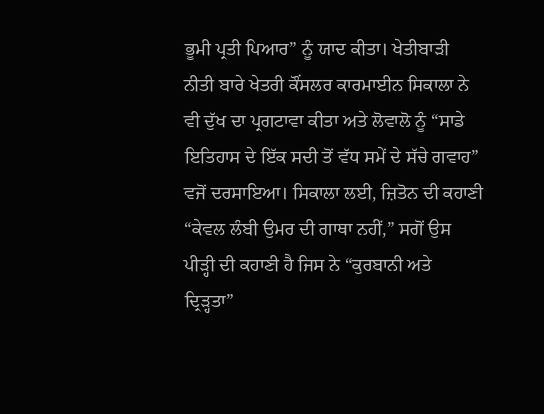ਭੂਮੀ ਪ੍ਰਤੀ ਪਿਆਰ” ਨੂੰ ਯਾਦ ਕੀਤਾ। ਖੇਤੀਬਾੜੀ ਨੀਤੀ ਬਾਰੇ ਖੇਤਰੀ ਕੌਂਸਲਰ ਕਾਰਮਾਈਨ ਸਿਕਾਲਾ ਨੇ ਵੀ ਦੁੱਖ ਦਾ ਪ੍ਰਗਟਾਵਾ ਕੀਤਾ ਅਤੇ ਲੋਵਾਲੋ ਨੂੰ “ਸਾਡੇ ਇਤਿਹਾਸ ਦੇ ਇੱਕ ਸਦੀ ਤੋਂ ਵੱਧ ਸਮੇਂ ਦੇ ਸੱਚੇ ਗਵਾਹ” ਵਜੋਂ ਦਰਸਾਇਆ। ਸਿਕਾਲਾ ਲਈ, ਜ਼ਿਤੋਨ ਦੀ ਕਹਾਣੀ “ਕੇਵਲ ਲੰਬੀ ਉਮਰ ਦੀ ਗਾਥਾ ਨਹੀਂ,” ਸਗੋਂ ਉਸ ਪੀੜ੍ਹੀ ਦੀ ਕਹਾਣੀ ਹੈ ਜਿਸ ਨੇ “ਕੁਰਬਾਨੀ ਅਤੇ ਦ੍ਰਿੜ੍ਹਤਾ”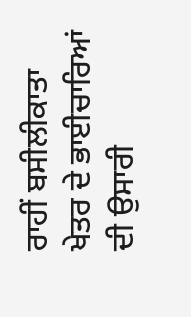ਰਾਹੀਂ ਬਸੀਲੀਕਾਤਾ ਖੇਤਰ ਦੇ ਭਾਈਚਾਰਿਆਂ ਦੀ ਉਸਾਰੀ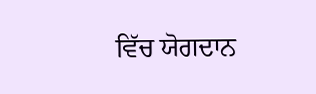ਵਿੱਚ ਯੋਗਦਾਨ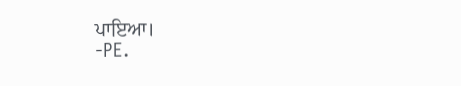ਪਾਇਆ।
-PE.